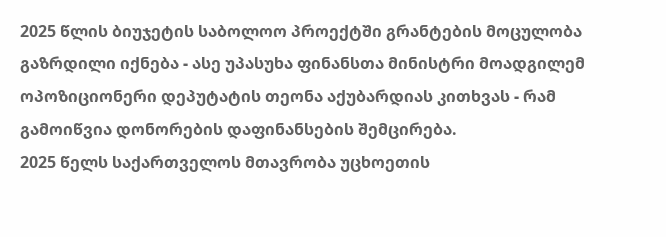2025 წლის ბიუჯეტის საბოლოო პროექტში გრანტების მოცულობა გაზრდილი იქნება - ასე უპასუხა ფინანსთა მინისტრი მოადგილემ ოპოზიციონერი დეპუტატის თეონა აქუბარდიას კითხვას - რამ გამოიწვია დონორების დაფინანსების შემცირება.
2025 წელს საქართველოს მთავრობა უცხოეთის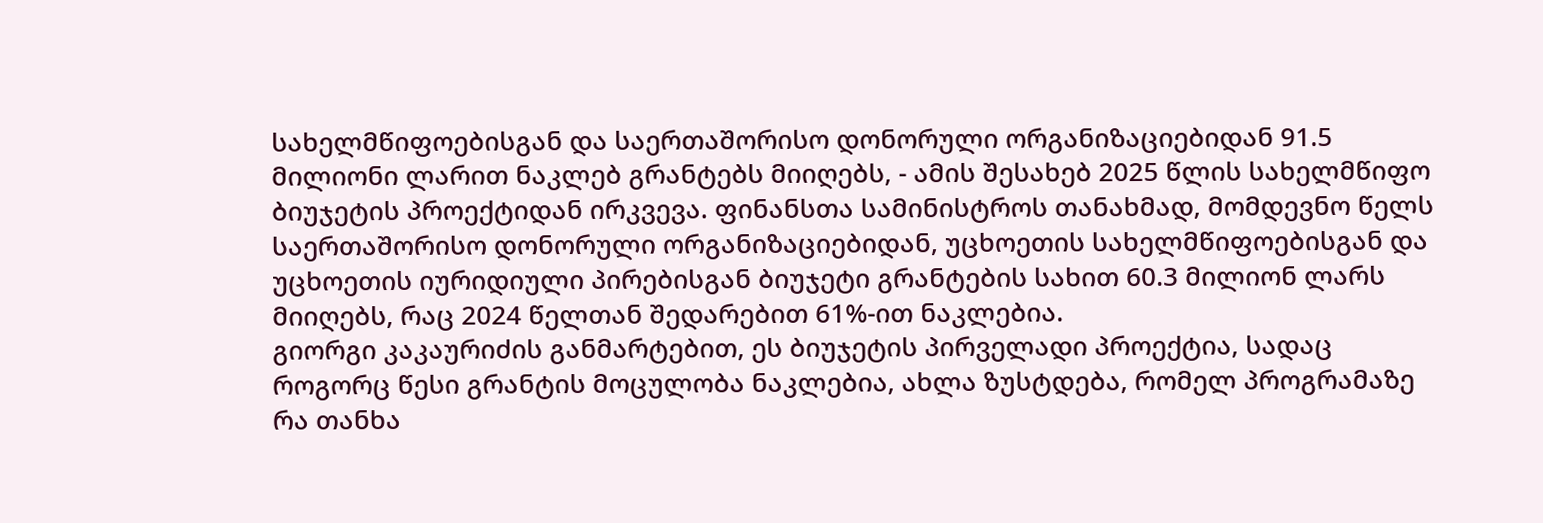სახელმწიფოებისგან და საერთაშორისო დონორული ორგანიზაციებიდან 91.5 მილიონი ლარით ნაკლებ გრანტებს მიიღებს, - ამის შესახებ 2025 წლის სახელმწიფო ბიუჯეტის პროექტიდან ირკვევა. ფინანსთა სამინისტროს თანახმად, მომდევნო წელს საერთაშორისო დონორული ორგანიზაციებიდან, უცხოეთის სახელმწიფოებისგან და უცხოეთის იურიდიული პირებისგან ბიუჯეტი გრანტების სახით 60.3 მილიონ ლარს მიიღებს, რაც 2024 წელთან შედარებით 61%-ით ნაკლებია.
გიორგი კაკაურიძის განმარტებით, ეს ბიუჯეტის პირველადი პროექტია, სადაც როგორც წესი გრანტის მოცულობა ნაკლებია, ახლა ზუსტდება, რომელ პროგრამაზე რა თანხა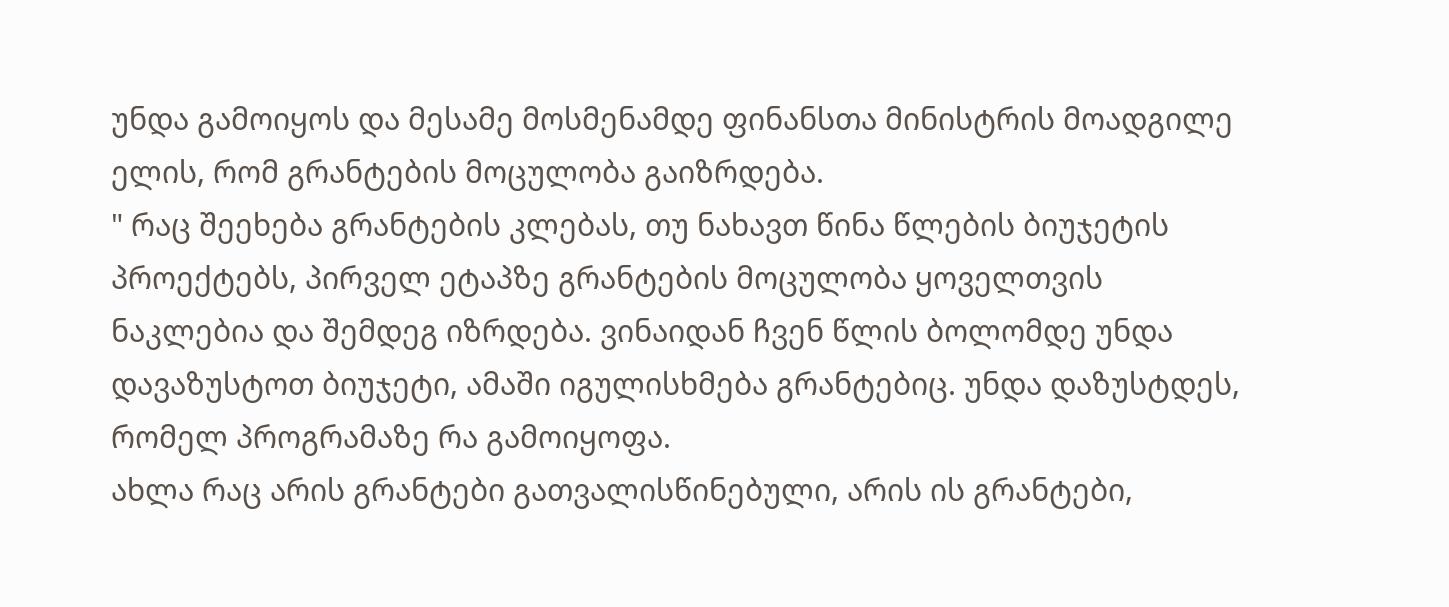უნდა გამოიყოს და მესამე მოსმენამდე ფინანსთა მინისტრის მოადგილე ელის, რომ გრანტების მოცულობა გაიზრდება.
" რაც შეეხება გრანტების კლებას, თუ ნახავთ წინა წლების ბიუჯეტის პროექტებს, პირველ ეტაპზე გრანტების მოცულობა ყოველთვის ნაკლებია და შემდეგ იზრდება. ვინაიდან ჩვენ წლის ბოლომდე უნდა დავაზუსტოთ ბიუჯეტი, ამაში იგულისხმება გრანტებიც. უნდა დაზუსტდეს, რომელ პროგრამაზე რა გამოიყოფა.
ახლა რაც არის გრანტები გათვალისწინებული, არის ის გრანტები,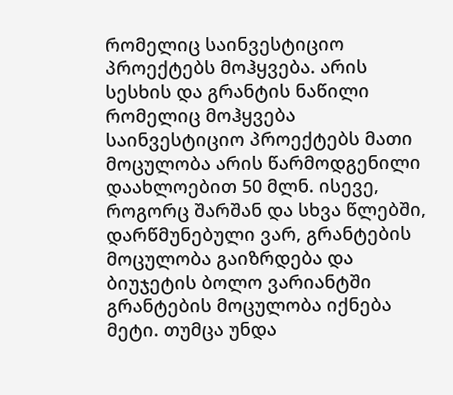რომელიც საინვესტიციო პროექტებს მოჰყვება. არის სესხის და გრანტის ნაწილი რომელიც მოჰყვება საინვესტიციო პროექტებს მათი მოცულობა არის წარმოდგენილი დაახლოებით 50 მლნ. ისევე, როგორც შარშან და სხვა წლებში, დარწმუნებული ვარ, გრანტების მოცულობა გაიზრდება და ბიუჯეტის ბოლო ვარიანტში გრანტების მოცულობა იქნება მეტი. თუმცა უნდა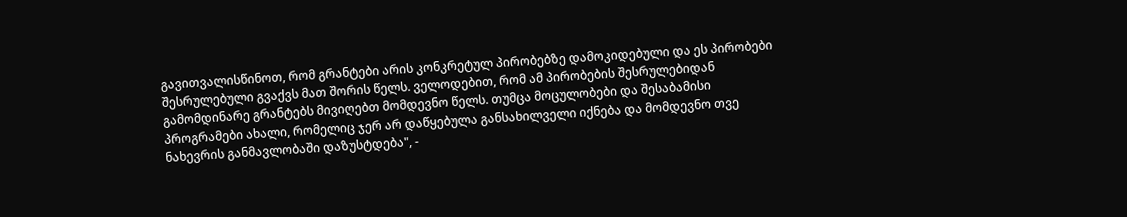გავითვალისწინოთ, რომ გრანტები არის კონკრეტულ პირობებზე დამოკიდებული და ეს პირობები შესრულებული გვაქვს მათ შორის წელს. ველოდებით, რომ ამ პირობების შესრულებიდან გამომდინარე გრანტებს მივიღებთ მომდევნო წელს. თუმცა მოცულობები და შესაბამისი პროგრამები ახალი, რომელიც ჯერ არ დაწყებულა განსახილველი იქნება და მომდევნო თვე ნახევრის განმავლობაში დაზუსტდება", -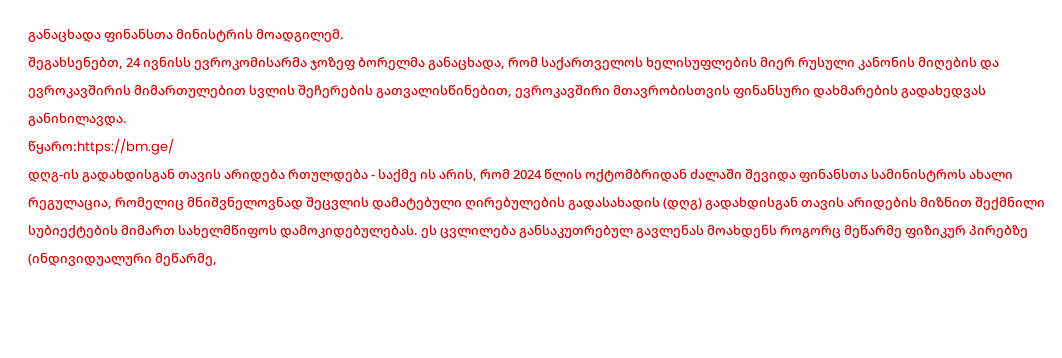განაცხადა ფინანსთა მინისტრის მოადგილემ.
შეგახსენებთ, 24 ივნისს ევროკომისარმა ჯოზეფ ბორელმა განაცხადა, რომ საქართველოს ხელისუფლების მიერ რუსული კანონის მიღების და ევროკავშირის მიმართულებით სვლის შეჩერების გათვალისწინებით, ევროკავშირი მთავრობისთვის ფინანსური დახმარების გადახედვას განიხილავდა.
წყარო:https://bm.ge/
დღგ-ის გადახდისგან თავის არიდება რთულდება - საქმე ის არის, რომ 2024 წლის ოქტომბრიდან ძალაში შევიდა ფინანსთა სამინისტროს ახალი რეგულაცია, რომელიც მნიშვნელოვნად შეცვლის დამატებული ღირებულების გადასახადის (დღგ) გადახდისგან თავის არიდების მიზნით შექმნილი სუბიექტების მიმართ სახელმწიფოს დამოკიდებულებას. ეს ცვლილება განსაკუთრებულ გავლენას მოახდენს როგორც მეწარმე ფიზიკურ პირებზე (ინდივიდუალური მეწარმე,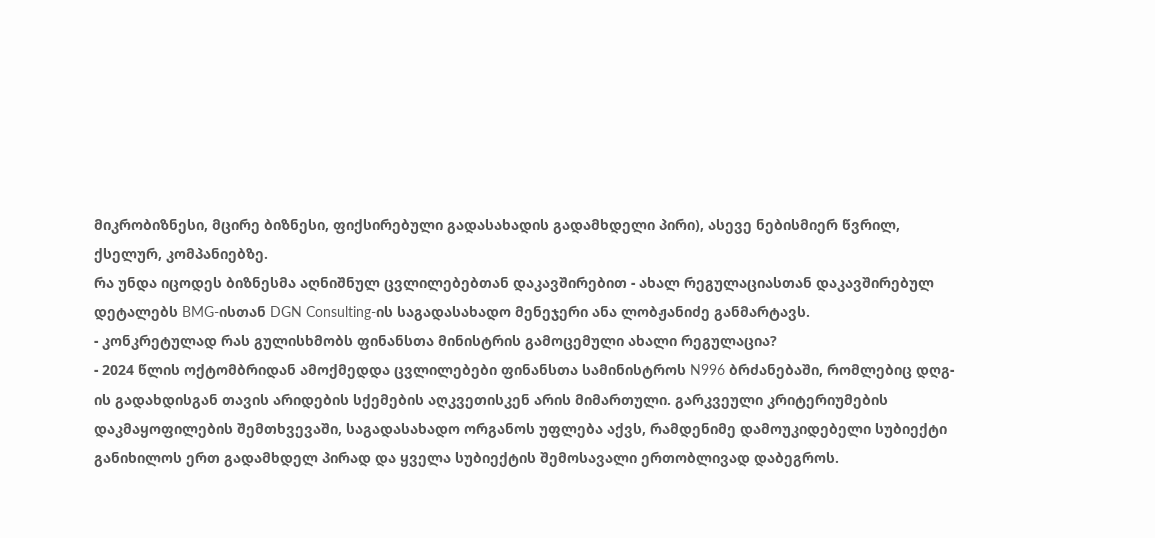მიკრობიზნესი, მცირე ბიზნესი, ფიქსირებული გადასახადის გადამხდელი პირი), ასევე ნებისმიერ წვრილ, ქსელურ, კომპანიებზე.
რა უნდა იცოდეს ბიზნესმა აღნიშნულ ცვლილებებთან დაკავშირებით - ახალ რეგულაციასთან დაკავშირებულ დეტალებს BMG-ისთან DGN Consulting-ის საგადასახადო მენეჯერი ანა ლობჟანიძე განმარტავს.
- კონკრეტულად რას გულისხმობს ფინანსთა მინისტრის გამოცემული ახალი რეგულაცია?
- 2024 წლის ოქტომბრიდან ამოქმედდა ცვლილებები ფინანსთა სამინისტროს N996 ბრძანებაში, რომლებიც დღგ-ის გადახდისგან თავის არიდების სქემების აღკვეთისკენ არის მიმართული. გარკვეული კრიტერიუმების დაკმაყოფილების შემთხვევაში, საგადასახადო ორგანოს უფლება აქვს, რამდენიმე დამოუკიდებელი სუბიექტი განიხილოს ერთ გადამხდელ პირად და ყველა სუბიექტის შემოსავალი ერთობლივად დაბეგროს.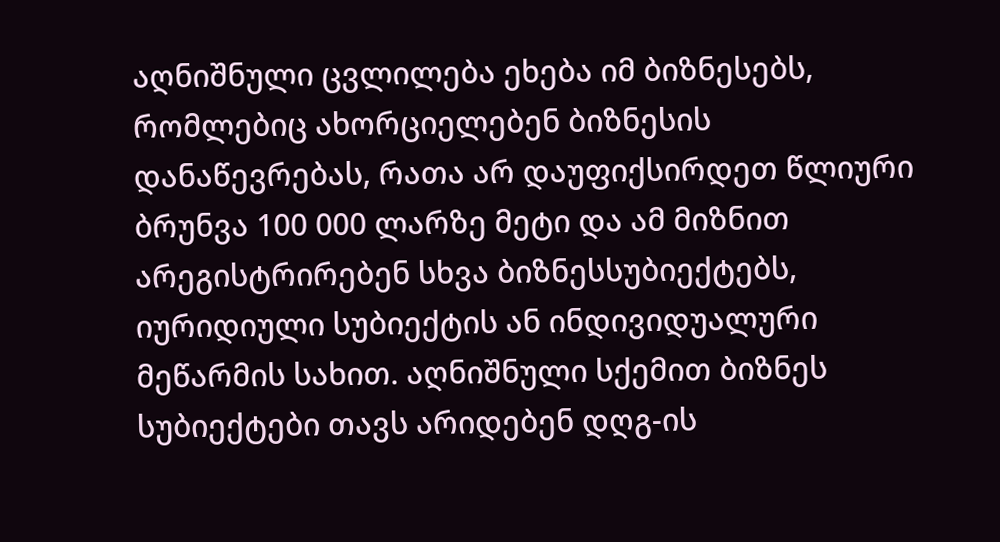აღნიშნული ცვლილება ეხება იმ ბიზნესებს, რომლებიც ახორციელებენ ბიზნესის დანაწევრებას, რათა არ დაუფიქსირდეთ წლიური ბრუნვა 100 000 ლარზე მეტი და ამ მიზნით არეგისტრირებენ სხვა ბიზნესსუბიექტებს, იურიდიული სუბიექტის ან ინდივიდუალური მეწარმის სახით. აღნიშნული სქემით ბიზნეს სუბიექტები თავს არიდებენ დღგ-ის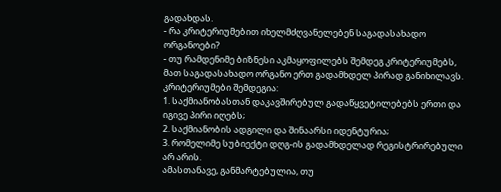გადახდას.
- რა კრიტერიუმებით იხელმძღვანელებენ საგადასახადო ორგანოები?
- თუ რამდენიმე ბიზნესი აკმაყოფილებს შემდეგ კრიტერიუმებს, მათ საგადასახადო ორგანო ერთ გადამხდელ პირად განიხილავს. კრიტერიუმები შემდეგია:
1. საქმიანობასთან დაკავშირებულ გადაწყვეტილებებს ერთი და იგივე პირი იღებს;
2. საქმიანობის ადგილი და შინაარსი იდენტურია;
3. რომელიმე სუბიექტი დღგ-ის გადამხდელად რეგისტრირებული არ არის.
ამასთანავე, განმარტებულია, თუ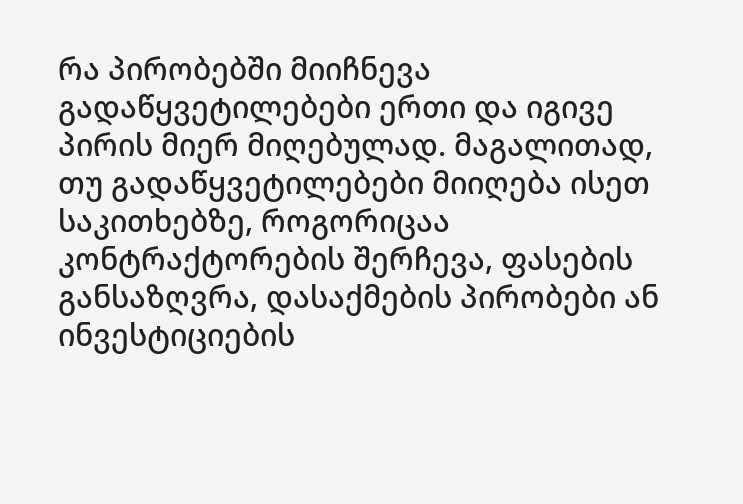რა პირობებში მიიჩნევა გადაწყვეტილებები ერთი და იგივე პირის მიერ მიღებულად. მაგალითად, თუ გადაწყვეტილებები მიიღება ისეთ საკითხებზე, როგორიცაა კონტრაქტორების შერჩევა, ფასების განსაზღვრა, დასაქმების პირობები ან ინვესტიციების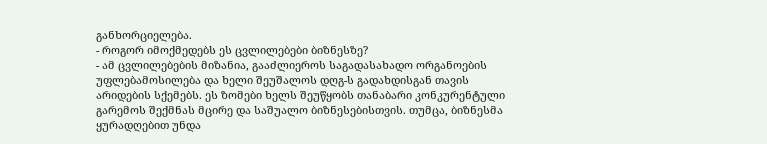განხორციელება.
- როგორ იმოქმედებს ეს ცვლილებები ბიზნესზე?
- ამ ცვლილებების მიზანია, გააძლიეროს საგადასახადო ორგანოების უფლებამოსილება და ხელი შეუშალოს დღგ-ს გადახდისგან თავის არიდების სქემებს. ეს ზომები ხელს შეუწყობს თანაბარი კონკურენტული გარემოს შექმნას მცირე და საშუალო ბიზნესებისთვის. თუმცა, ბიზნესმა ყურადღებით უნდა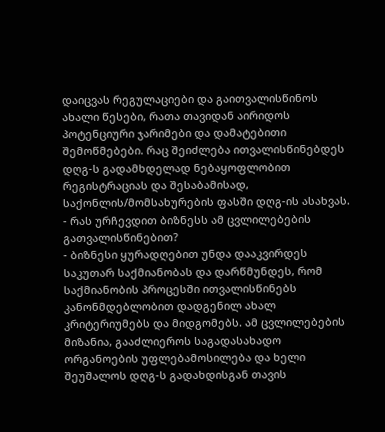დაიცვას რეგულაციები და გაითვალისწინოს ახალი წესები, რათა თავიდან აირიდოს პოტენციური ჯარიმები და დამატებითი შემოწმებები. რაც შეიძლება ითვალისწინებდეს დღგ-ს გადამხდელად ნებაყოფლობით რეგისტრაციას და შესაბამისად, საქონლის/მომსახურების ფასში დღგ-ის ასახვას.
- რას ურჩევდით ბიზნესს ამ ცვლილებების გათვალისწინებით?
- ბიზნესი ყურადღებით უნდა დააკვირდეს საკუთარ საქმიანობას და დარწმუნდეს, რომ საქმიანობის პროცესში ითვალისწინებს კანონმდებლობით დადგენილ ახალ კრიტერიუმებს და მიდგომებს. ამ ცვლილებების მიზანია, გააძლიეროს საგადასახადო ორგანოების უფლებამოსილება და ხელი შეუშალოს დღგ-ს გადახდისგან თავის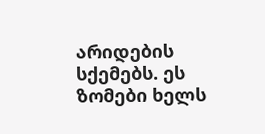არიდების სქემებს. ეს ზომები ხელს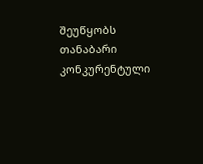შეუწყობს თანაბარი კონკურენტული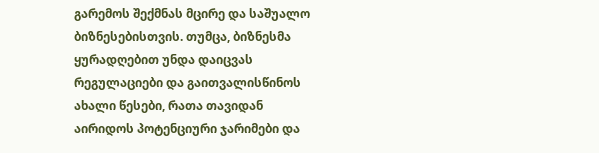გარემოს შექმნას მცირე და საშუალო ბიზნესებისთვის. თუმცა, ბიზნესმა ყურადღებით უნდა დაიცვას რეგულაციები და გაითვალისწინოს ახალი წესები, რათა თავიდან აირიდოს პოტენციური ჯარიმები და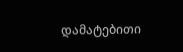დამატებითი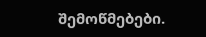შემოწმებები.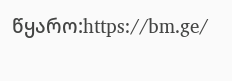წყარო:https://bm.ge/